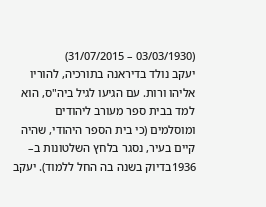(03/03/1930 – 31/07/2015)
יעקב נולד בדיראנה בתורכיה, להוריו אליהו ורות. עם הגיעו לגיל ביה"ס, הוא למד בבית ספר מעורב ליהודים ומוסלמים (כי בית הספר היהודי, שהיה קיים בעיר, נסגר בלחץ השלטונות ב– 1936בדיוק בשנה בה החל ללמוד). יעקב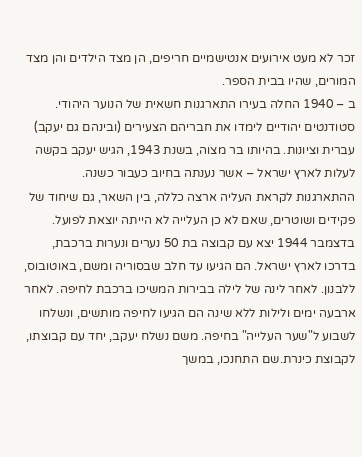זכר לא מעט אירועים אנטישמיים חריפים, הן מצד הילדים והן מצד המורים, שהיו בבית הספר.
ב – 1940 החלה בעירו התארגנות חשאית של הנוער היהודי. סטודנטים יהודיים לימדו את חבריהם הצעירים (ובינהם גם יעקב) עברית וציונות. בהיותו בר מצוה, בשנת 1943, הגיש יעקב בקשה לעלות לארץ ישראל – אשר נענתה בחיוב כעבור כשנה. ההתארגנות לקראת העליה ארצה כללה, בין השאר, גם שיחוד של פקידים ושוטרים, שאם לא כן העלייה לא הייתה יוצאת לפועל.
בדצמבר 1944 יצא עם קבוצה בת 50 נערים ונערות ברכבת, בדרכו לארץ ישראל. הם הגיעו עד חלב שבסוריה ומשם, באוטובוס, ללבנון. לאחר לינה של לילה בבירות המשיכו ברכבת לחיפה. לאחר ארבעה ימים ולילות ללא שינה הם הגיעו לחיפה מותשים, ונשלחו לשבוע ל"שער העלייה" בחיפה. משם נשלח יעקב, יחד עם קבוצתו, לקבוצת כינרת.שם התחנכו, במשך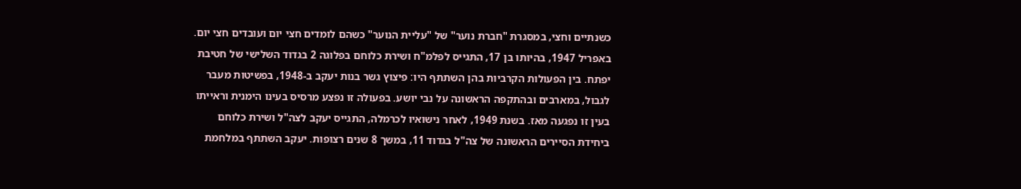כשנתיים וחצי, במסגרת "חברת נוער" של "עליית הנוער" כשהם לומדים חצי יום ועובדים חצי יום.
באפריל 1947, בהיותו בן 17, התגייס לפלמ"ח ושירת כלוחם בפלוגה 2 בגדוד השלישי של חטיבת יפתח. בין הפעולות הקרביות בהן השתתף היו: פיצוץ גשר בנות יעקב ב-1948, בפשיטות מעבר לגבול, במארבים ובהתקפה הראשונה על נבי יושע. בפעולה זו נפצע מרסיס בעינו הימנית וראייתו בעין זו נפגעה מאז. בשנת 1949, לאחר נישואיו לכרמלה, התגייס יעקב לצה"ל ושירת כלוחם ביחידת הסיירים הראשונה של צה"ל בגדוד 11, במשך 8 שנים רצופות. יעקב השתתף במלחמת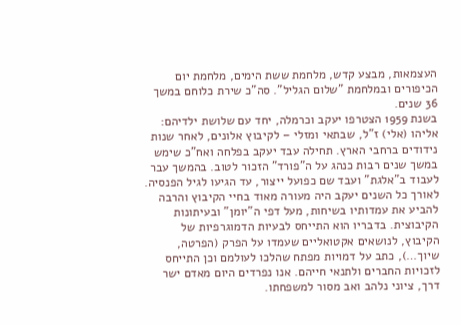העצמאות, מבצע קדש, מלחמת ששת הימים, מלחמת יום הכיפורים ובמלחמת "שלום הגליל". סה"כ שירת כלוחם במשך 36 שנים.
בשנת 1959 הצטרפו יעקב וכרמלה, יחד עם שלושת ילדיהם: אליהו (אלי) ז"ל, שבתאי ומזלי – לקיבוץ אלונים, לאחר שנות נידודים ברחבי הארץ. תחילה עבד יעקב בפלחה ואח"כ שימש במשך שנים רבות כנהג על ה"פורד" הזכור לטוב. בהמשך עבר לעבוד ב"אלגת" ועבד שם כפועל ייצור, עד הגיעו לגיל הפנסיה.
לאורך כל השנים יעקב היה מעורה מאוד בחיי הקיבוץ והרבה להביע את עמדותיו בשיחות, מעל דפי ה"יומן" ובעיתונות הקיבוצית. בדבריו הוא התייחס לבעיות הדמוגרפיות של הקיבוץ, לנושאים אקטואליים שעמדו על הפרק (הפרטה, שיוך…), כתב על דמויות מפתח שהלכו לעולמם וכן התייחס לזכויות החברים ולתנאי חייהם. אנו נפרדים היום מאדם ישר דרך, ציוני נלהב ואב מסור למשפחתו.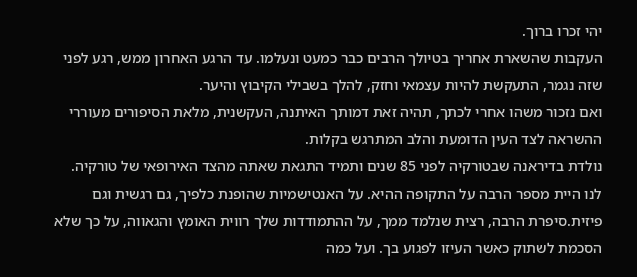יהי זכרו ברוך.
העקבות שהשארת אחריך בטיולך הרבים כבר כמעט ונעלמו. עד הרגע האחרון ממש, רגע לפני שזה נגמר, התעקשת להיות עצמאי וחזק, להלך בשבילי הקיבוץ והיער.
ואם נזכור משהו אחרי לכתך, תהיה זאת דמותך האיתנה, העקשנית, מלאת הסיפורים מעוררי ההשראה לצד העין הדומעת והלב המתרגש בקלות.
נולדת בדיראנה שבטורקיה לפני 85 שנים ותמיד התגאת שאתה מהצד האירופאי של טורקיה.
לנו היית מספר הרבה על התקופה ההיא. על האנטישמיות שהופנת כלפיך, גם רגשית וגם פיזית.סיפרת הרבה, רצית שנלמד ממך, על ההתמודדות שלך רווית האומץ והגאווה, על כך שלא הסכמת לשתוק כאשר העיזו לפגוע בך. ועל כמה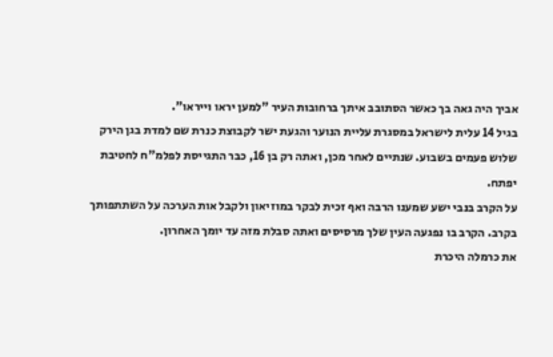אביך היה גאה בך כאשר הסתובב איתך ברחובות העיר "למען יראו וייראו".
בגיל 14 עלית לישראל במסגרת עליית הנוער והגעת ישר לקבוצת כנרת שם למדת בגן הירק שלוש פעמים בשבוע. שנתיים לאחר מכן, ואתה רק בן 16, כבר התגייסת לפלמ"ח לחטיבת יפתח.
על הקרב בנבי ישע שמענו הרבה ואף זכית לבקר במוזיאון ולקבל אות הערכה על השתתפותך בקרב. הקרב בו נפגעה העין שלך מרסיסים ואתה סבלת מזה עד יומך האחרון.
את כרמלה היכרת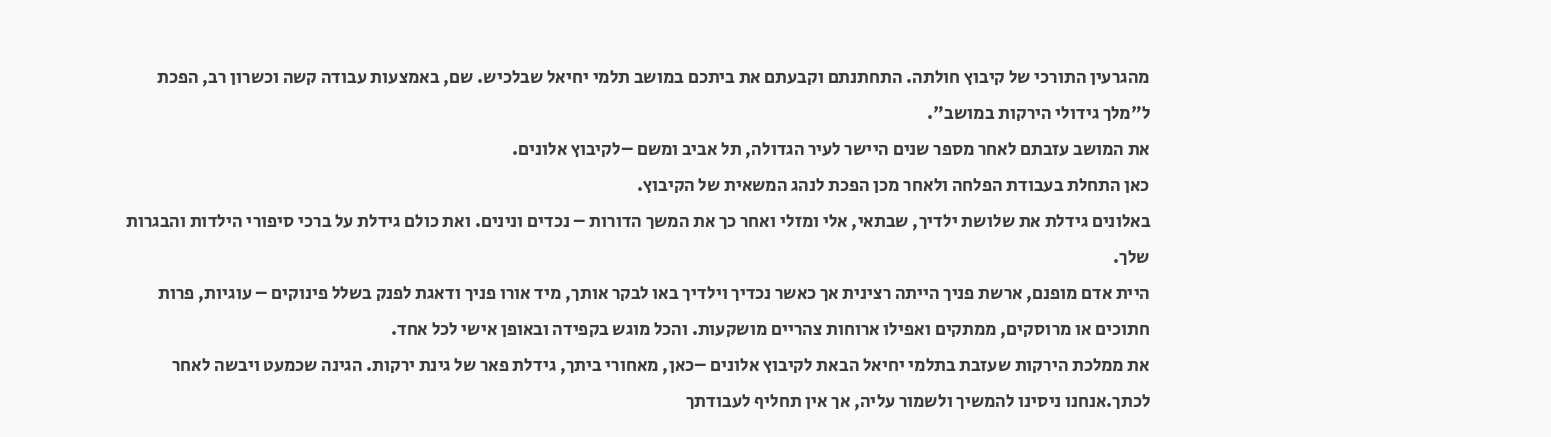מהגרעין התורכי של קיבוץ חולתה. התחתנתם וקבעתם את ביתכם במושב תלמי יחיאל שבלכיש. שם, באמצעות עבודה קשה וכשרון רב, הפכת ל"מלך גידולי הירקות במושב".
את המושב עזבתם לאחר מספר שנים היישר לעיר הגדולה, תל אביב ומשם –לקיבוץ אלונים.
כאן התחלת בעבודת הפלחה ולאחר מכן הפכת לנהג המשאית של הקיבוץ.
באלונים גידלת את שלושת ילדיך, שבתאי, אלי ומזלי ואחר כך את המשך הדורות – נכדים ונינים. ואת כולם גידלת על ברכי סיפורי הילדות והבגרות שלך.
היית אדם מופנם, ארשת פניך הייתה רצינית אך כאשר נכדיך וילדיך באו לבקר אותך, מיד אורו פניך ודאגת לפנק בשלל פינוקים – עוגיות, פרות חתוכים או מרוסקים, ממתקים ואפילו ארוחות צהריים מושקעות. והכל מוגש בקפידה ובאופן אישי לכל אחד.
את ממלכת הירקות שעזבת בתלמי יחיאל הבאת לקיבוץ אלונים –כאן, מאחורי ביתך, גידלת פאר של גינת ירקות. הגינה שכמעט ויבשה לאחר לכתך.אנחנו ניסינו להמשיך ולשמור עליה, אך אין תחליף לעבודתך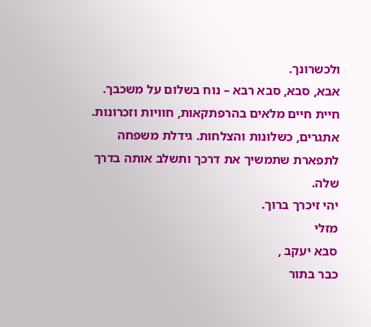ולכשרונך.
אבא, סבא, סבא רבא – נוח בשלום על משכבך. חיית חיים מלאים בהרפתקאות, חוויות וזכרונות. אתגרים, כשלונות והצלחות. גידלת משפחה לתפארת שתמשיך את דרכך ותשלב אותה בדרך שלה.
יהי זיכרך ברוך.
מזלי
סבא יעקב ,
כבר בתור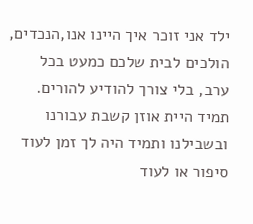ילד אני זוכר איך היינו אנו,הנכדים, הולכים לבית שלכם כמעט בכל ערב, בלי צורך להודיע להורים. תמיד היית אוזן קשבת עבורנו ובשבילנו ותמיד היה לך זמן לעוד סיפור או לעוד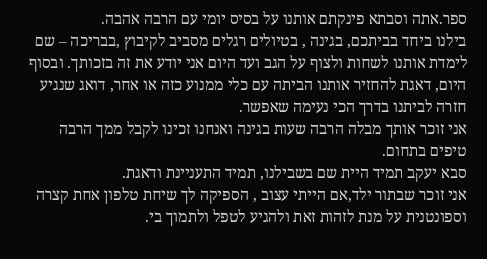ספר.אתה וסבתא פינקתם אותנו על בסיס יומי עם הרבה אהבה.
בילנו ביחד בביתכם, בגינה , בטיולים רגלים מסביב לקיבוץ ,בבריכה – שם לימדת אותנו לשחות ולצוף על הגב ועד היום אני יודע את זה בזכותך. ובסוף היום, דאגת להחזיר אותנו הביתה עם כלי ממנוע כזה או אחר, דואג שנגיע חזרה לביתנו בדרך הכי נעימה שאפשר.
אני זוכר אותך מבלה הרבה שעות בגינה ואנחנו זכינו לקבל ממך הרבה טיפים בתחום.
סבא יעקב תמיד היית שם בשבילנו, תמיד התעניינת ודאגת.
אני זוכר שבתור ילד,אם הייתי עצוב , הספיקה לך שיחת טלפון אחת קצרה וספונטנית על מנת לזהות זאת ולהגיע לטפל ולתמוך בי.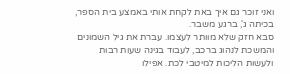ואני זוכר גם איך באת לקחת אותי באמצע בית הספר, בכיתה ג', ברגע משבר.
סבא חזק שלא מוותר לעצמו. עברת את גיל השמונים והמשכת לנהוג ברכב, לעבוד בגינה שעות רבות ולעשות הליכות למיטבי לכת. אפילו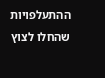ההתעלפויות שהחלו לצוץ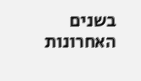בשנים האחרונות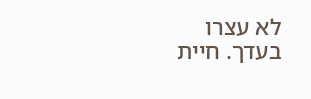לא עצרו בעדך. חיית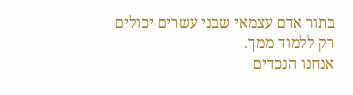בתור אדם עצמאי שבני עשרים יכולים רק ללמוד ממך.
אנחנו הנכדים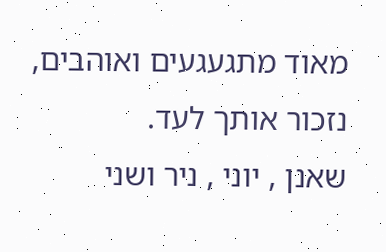מאוד מתגעגעים ואוהבים, נזכור אותך לעד.
שאנן , יוני , ניר ושני